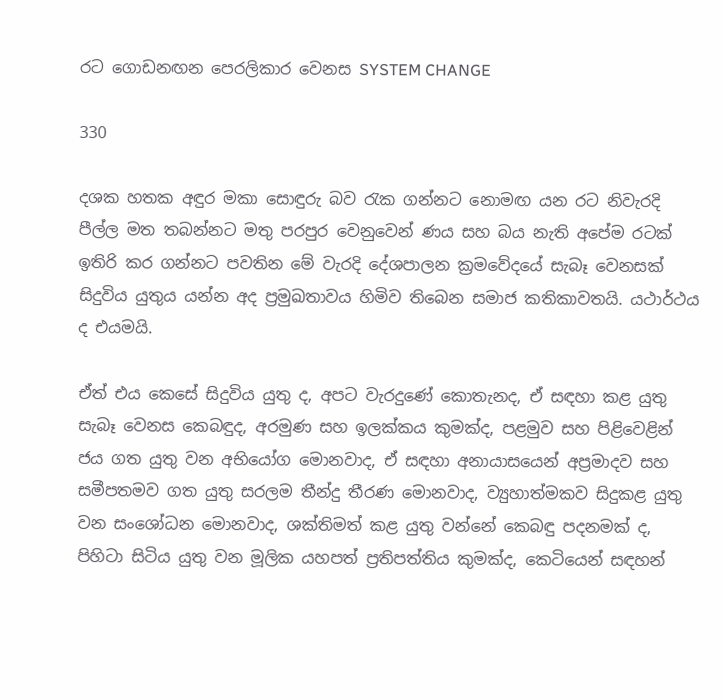රට ගොඩනඟන පෙරලිකාර වෙනස SYSTEM CHANGE

330

දශක හතක අඳුර මකා සොඳුරු බව රැක ගන්නට නොමඟ යන රට නිවැරදි පීල්ල මත තබන්නට මතු පරපුර වෙනුවෙන් ණය සහ බය නැති අපේම රටක් ඉතිරි කර ගන්නට පවතින මේ වැරදි දේශපාලන ක්‍රමවේදයේ සැබෑ වෙනසක් සිදුවිය යුතුය යන්න අද ප්‍රමුඛතාවය හිමිව තිබෙන සමාජ කතිකාවතයි. යථාර්ථය ද එයමයි.

ඒත් එය කෙසේ සිදුවිය යුතු ද, අපට වැරදුණේ කොතැනද, ඒ සඳහා කළ යුතු සැබෑ වෙනස කෙබඳුද, අරමුණ සහ ඉලක්කය කුමක්ද, පළමුව සහ පිළිවෙළින් ජය ගත යුතු වන අභියෝග මොනවාද, ඒ සඳහා අනායාසයෙන් අප්‍රමාදව සහ සමීපතමව ගත යුතු සරලම තීන්දු තීරණ මොනවාද, ව්‍යුහාත්මකව සිදුකළ යුතු වන සංශෝධන මොනවාද, ශක්තිමත් කළ යුතු වන්නේ කෙබඳු පදනමක් ද, පිහිටා සිටිය යුතු වන මූලික යහපත් ප්‍රතිපත්තිය කුමක්ද, කෙටියෙන් සඳහන්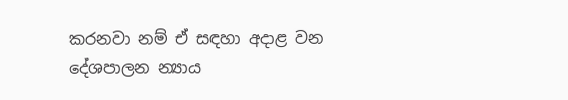කරනවා නම් ඒ සඳහා අදාළ වන දේශපාලන න්‍යාය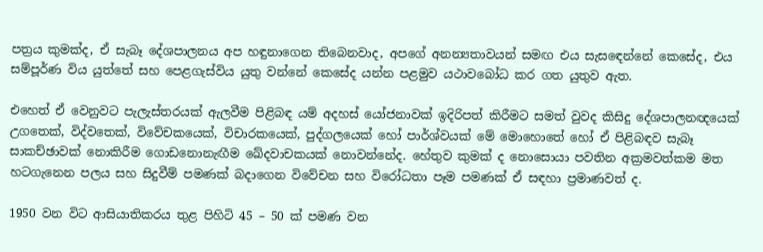පත්‍රය කුමක්ද, ඒ සැබෑ දේශපාලනය අප හඳුනාගෙන තිබෙනවාද, අපගේ අනන්‍යතාවයන් සමඟ එය සැසඳෙන්නේ කෙසේද, එය සම්පූර්ණ විය යුත්තේ සහ පෙළගැස්විය යුතු වන්නේ කෙසේද යන්න පළමුව යථාවබෝධ කර ගත යුතුව ඇත.

එහෙත් ඒ වෙනුවට පැලැස්තරයක් ඇලවීම පිළිබඳ යම් අදහස් යෝජනාවක් ඉදිරිපත් කිරීමට සමත් වුවද කිසිදු දේශපාලනඥයෙක් උගතෙක්, විද්වතෙක්, විවේචකයෙක්, විචාරකයෙක්, පුද්ගලයෙක් හෝ පාර්ශ්වයක් මේ මොහොතේ හෝ ඒ පිළිබඳව සැබෑ සාකච්ඡාවක් නොකිරීම ගොඩනොනැඟීම ඛේදවාචකයක් නොවන්නේද. හේතුව කුමක් ද නොසොයා පවතින අක්‍රමවත්කම මත හටගැනෙන පලය සහ සිදුවීම් පමණක් බදාගෙන විවේචන සහ විරෝධතා පෑම පමණක් ඒ සඳහා ප්‍රමාණවත් ද.

1950 වන විට ආසියාතිකරය තුළ පිහිටි 45 – 50 ක් පමණ වන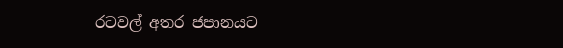රටවල් අතර ජපානයට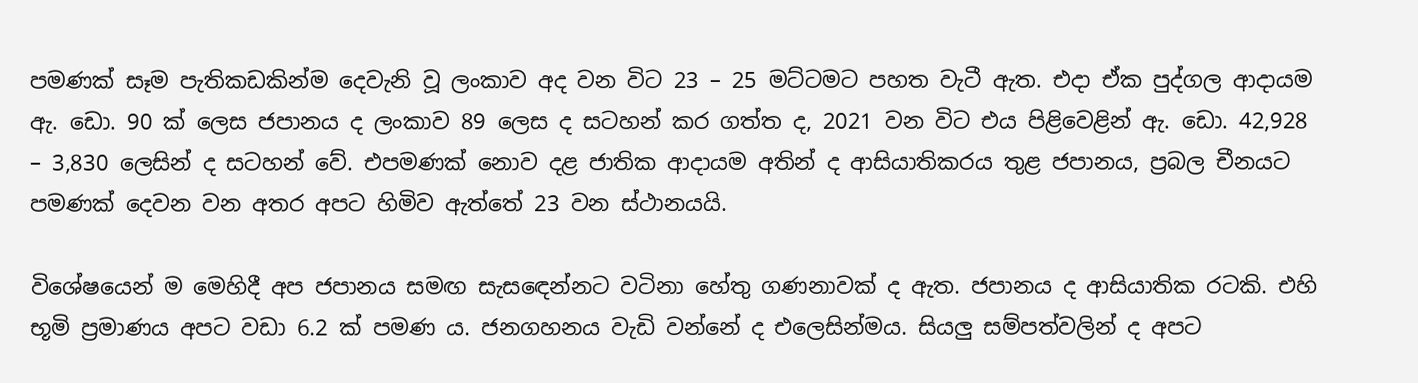පමණක් සෑම පැතිකඩකින්ම දෙවැනි වූ ලංකාව අද වන විට 23 – 25 මට්ටමට පහත වැටී ඇත. එදා ඒක පුද්ගල ආදායම ඇ. ඩො. 90 ක් ලෙස ජපානය ද ලංකාව 89 ලෙස ද සටහන් කර ගත්ත ද, 2021 වන විට එය පිළිවෙළින් ඇ. ඩො. 42,928 – 3,830 ලෙසින් ද සටහන් වේ. එපමණක් නොව දළ ජාතික ආදායම අතින් ද ආසියාතිකරය තුළ ජපානය, ප්‍රබල චීනයට පමණක් දෙවන වන අතර අපට හිමිව ඇත්තේ 23 වන ස්ථානයයි.

විශේෂයෙන් ම මෙහිදී අප ජපානය සමඟ සැසඳෙන්නට වටිනා හේතු ගණනාවක් ද ඇත. ජපානය ද ආසියාතික රටකි. එහි භූමි ප්‍රමාණය අපට වඩා 6.2 ක් පමණ ය. ජනගහනය වැඩි වන්නේ ද එලෙසින්මය. සියලු සම්පත්වලින් ද අපට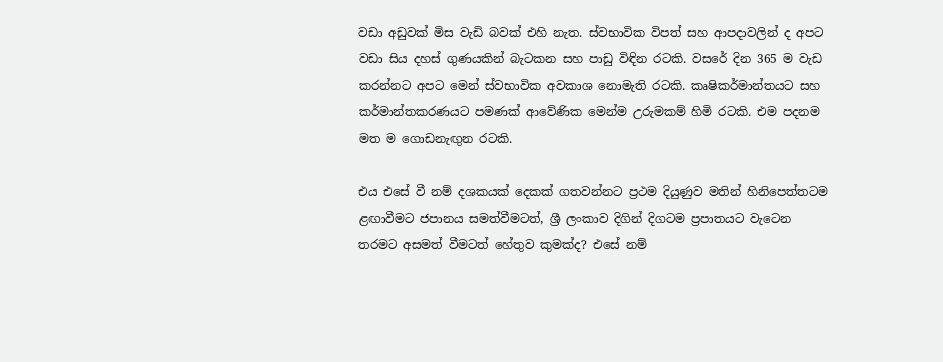වඩා අඩුවක් මිස වැඩි බවක් එහි නැත. ස්වභාවික විපත් සහ ආපදාවලින් ද අපට වඩා සිය දහස් ගුණයකින් බැටකන සහ පාඩු විඳින රටකි. වසරේ දින 365 ම වැඩ කරන්නට අපට මෙන් ස්වභාවික අවකාශ නොමැති රටකි. කෘෂිකර්මාන්තයට සහ කර්මාන්තකරණයට පමණක් ආවේණික මෙන්ම උරුමකම් හිමි රටකි. එම පදනම මත ම ගොඩනැඟුන රටකි.

එය එසේ වී නම් දශකයක් දෙකක් ගතවන්නට ප්‍රථම දියුණුව මතින් හිනිපෙත්තටම ළඟාවීමට ජපානය සමත්වීමටත්, ශ්‍රී ලංකාව දිගින් දිගටම ප්‍රපාතයට වැටෙන තරමට අසමත් වීමටත් හේතුව කුමක්ද? එසේ නම්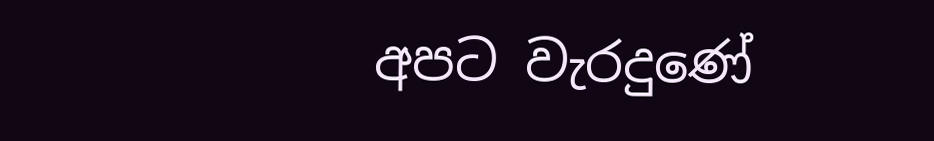අපට වැරදුණේ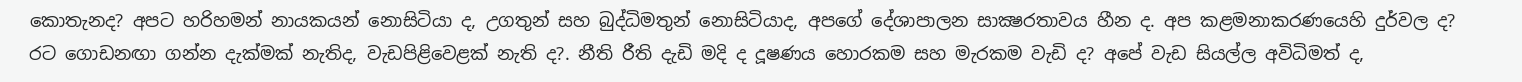කොතැනද? අපට හරිහමන් නායකයන් නොසිටියා ද, උගතුන් සහ බුද්ධිමතුන් නොසිටියාද, අපගේ දේශාපාලන සාක්‍ෂරතාවය හීන ද. අප කළමනාකරණයෙහි දුර්වල ද? රට ගොඩනඟා ගන්න දැක්මක් නැතිද, වැඩපිළිවෙළක් නැති ද?. නීති රීති දැඩි මදි ද දූෂණය හොරකම සහ මැරකම වැඩි ද? අපේ වැඩ සියල්ල අවිධිමත් ද,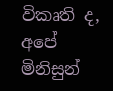විකෘති ද, අපේ මිනිසුන්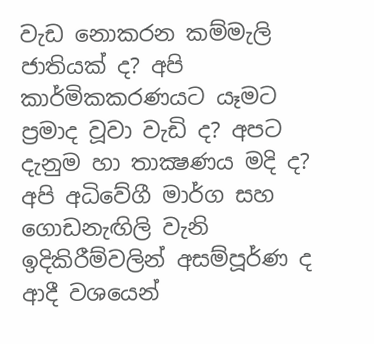වැඩ නොකරන කම්මැලි ජාතියක් ද? අපි කාර්මිකකරණයට යෑමට ප්‍රමාද වූවා වැඩි ද? අපට දැනුම හා තාක්‍ෂණය මදි ද? අපි අධිවේගී මාර්ග සහ ගොඩනැඟිලි වැනි ඉදිකිරීම්වලින් අසම්පූර්ණ ද ආදී වශයෙන්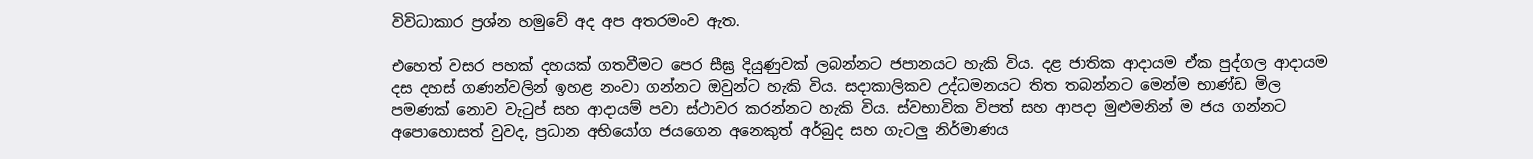විවිධාකාර ප්‍රශ්න හමුවේ අද අප අතරමංව ඇත.

එහෙත් වසර පහක් දහයක් ගතවීමට පෙර සීඝ්‍ර දියුණුවක් ලබන්නට ජපානයට හැකි විය. දළ ජාතික ආදායම ඒක පුද්ගල ආදායම දස දහස් ගණන්වලින් ඉහළ නංවා ගන්නට ඔවුන්ට හැකි විය. සදාකාලිකව උද්ධමනයට තිත තබන්නට මෙන්ම භාණ්ඩ මිල පමණක් නොව වැටුප් සහ ආදායම් පවා ස්ථාවර කරන්නට හැකි විය. ස්වභාවික විපත් සහ ආපදා මුළුමනින් ම ජය ගන්නට අපොහොසත් වුවද, ප්‍රධාන අභියෝග ජයගෙන අනෙකුත් අර්බුද සහ ගැටලු නිර්මාණය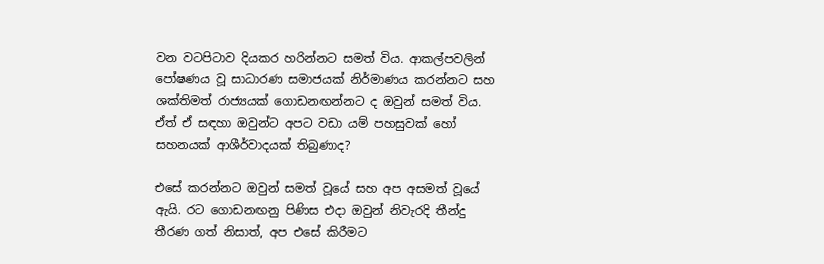වන වටපිටාව දියකර හරින්නට සමත් විය. ආකල්පවලින් පෝෂණය වූ සාධාරණ සමාජයක් නිර්මාණය කරන්නට සහ ශක්තිමත් රාජ්‍යයක් ගොඩනඟන්නට ද ඔවුන් සමත් විය. ඒත් ඒ සඳහා ඔවුන්ට අපට වඩා යම් පහසුවක් හෝ සහනයක් ආශීර්වාදයක් තිබුණාද?

එසේ කරන්නට ඔවුන් සමත් වූයේ සහ අප අසමත් වූයේ ඇයි. රට ගොඩනඟනු පිණිස එදා ඔවුන් නිවැරදි තීන්දු තීරණ ගත් නිසාත්, අප එසේ කිරීමට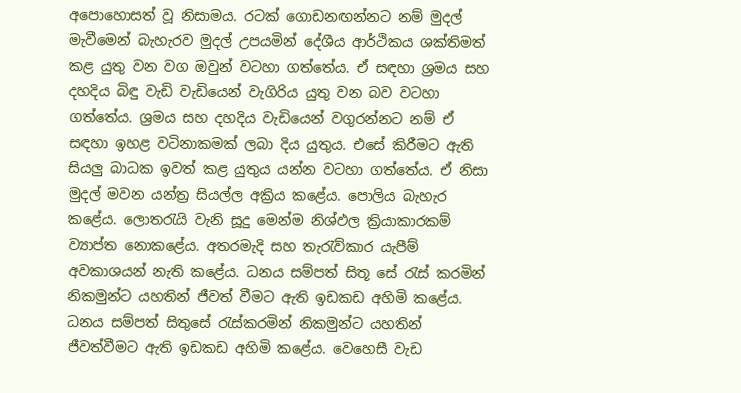අපොහොසත් වූ නිසාමය. රටක් ගොඩනඟන්නට නම් මුදල් මැවීමෙන් බැහැරව මුදල් උපයමින් දේශීය ආර්ථිකය ශක්තිමත් කළ යුතු වන වග ඔවුන් වටහා ගත්තේය. ඒ සඳහා ශ්‍රමය සහ දහදිය බිඳු වැඩි වැඩියෙන් වැගිරිය යුතු වන බව වටහා ගත්තේය. ශ්‍රමය සහ දහදිය වැඩියෙන් වගුරන්නට නම් ඒ සඳහා ඉහළ වටිනාකමක් ලබා දිය යුතුය. එසේ කිරීමට ඇති සියලු බාධක ඉවත් කළ යුතුය යන්න වටහා ගත්තේය. ඒ නිසා මුදල් මවන යන්ත්‍ර සියල්ල අක්‍රිය කළේය. පොලිය බැහැර කළේය. ලොතරැයි වැනි සූදු මෙන්ම නිශ්ඵල ක්‍රියාකාරකම් ව්‍යාප්ත නොකළේය. අතරමැදි සහ තැරැව්කාර යැපීම් අවකාශයන් නැති කළේය. ධනය සම්පත් සිතූ සේ රැස් කරමින් නිකමුන්ට යහතින් ජීවත් වීමට ඇති ඉඩකඩ අහිමි කළේය. ධනය සම්පත් සිතුසේ රැස්කරමින් නිකමුන්ට යහතින් ජීවත්වීමට ඇති ඉඩකඩ අහිමි කළේය. වෙහෙසී වැඩ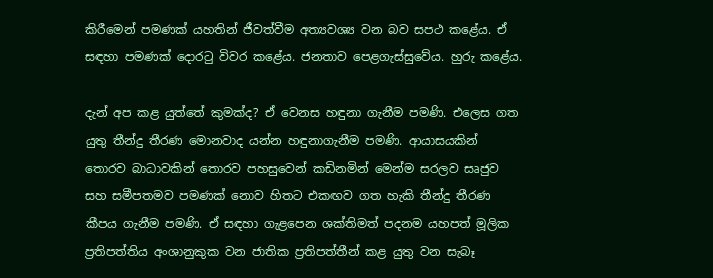කිරීමෙන් පමණක් යහතින් ජීවත්වීම අත්‍යවශ්‍ය වන බව සපථ කළේය. ඒ සඳහා පමණක් දොරටු විවර කළේය. ජනතාව පෙළගැස්සුවේය. හුරු කළේය.

දැන් අප කළ යුත්තේ කුමක්ද? ඒ වෙනස හඳුනා ගැනීම පමණි. එලෙස ගත යුතු තීන්දු තීරණ මොනවාද යන්න හඳුනාගැනීම පමණි. ආයාසයකින් තොරව බාධාවකින් තොරව පහසුවෙන් කඩිනමින් මෙන්ම සරලව සෘජුව සහ සමීපතමව පමණක් නොව හිතට එකඟව ගත හැකි තීන්දු තීරණ කීපය ගැනීම පමණි. ඒ සඳහා ගැළපෙන ශක්තිමත් පදනම යහපත් මූලික ප්‍රතිපත්තිය අංශානුකුක වන ජාතික ප්‍රතිපත්තීන් කළ යුතු වන සැබෑ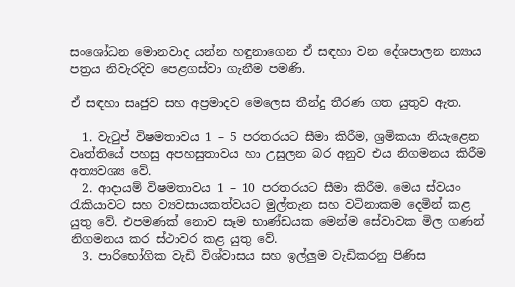සංශෝධන මොනවාද යන්න හඳුනාගෙන ඒ සඳහා වන දේශපාලන න්‍යාය පත්‍රය නිවැරදිව පෙළගස්වා ගැනීම පමණි.

ඒ සඳහා සෘජුව සහ අප්‍රමාදව මෙලෙස තීන්දු තීරණ ගත යුතුව ඇත.

  1. වැටුප් විෂමතාවය 1 – 5 පරතරයට සීමා කිරීම, ශ්‍රමිකයා නියැළෙන වෘත්තියේ පහසු අපහසුතාවය හා උසුලන බර අනුව එය නිගමනය කිරීම අත්‍යවශ්‍ය වේ.
  2. ආදායම් විෂමතාවය 1 – 10 පරතරයට සීමා කිරීම. මෙය ස්වයං රැකියාවට සහ ව්‍යවසායකත්වයට මුල්තැන සහ වටිනාකම දෙමින් කළ යුතු වේ. එපමණක් නොව සෑම භාණ්ඩයක මෙන්ම සේවාවක මිල ගණන් නිගමනය කර ස්ථාවර කළ යුතු වේ.
  3. පාරිභෝගික වැඩි විශ්වාසය සහ ඉල්ලුම වැඩිකරනු පිණිස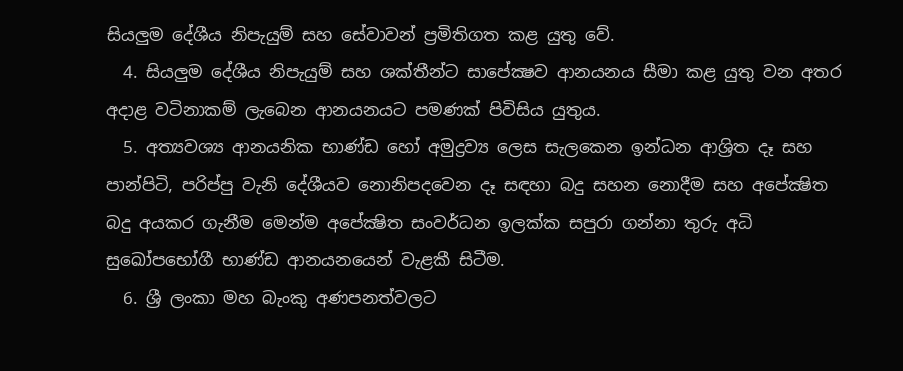සියලුම දේශීය නිපැයුම් සහ සේවාවන් ප්‍රමිතිගත කළ යුතු වේ.
  4. සියලුම දේශීය නිපැයුම් සහ ශක්තීන්ට සාපේක්‍ෂව ආනයනය සීමා කළ යුතු වන අතර අදාළ වටිනාකම් ලැබෙන ආනයනයට පමණක් පිවිසිය යුතුය.
  5. අත්‍යවශ්‍ය ආනයනික භාණ්ඩ හෝ අමුද්‍රව්‍ය ලෙස සැලකෙන ඉන්ධන ආශ්‍රිත දෑ සහ පාන්පිටි, පරිප්පු වැනි දේශීයව නොනිපදවෙන දෑ සඳහා බදු සහන නොදීම සහ අපේක්‍ෂිත බදු අයකර ගැනීම මෙන්ම අපේක්‍ෂිත සංවර්ධන ඉලක්ක සපුරා ගන්නා තුරු අධි සුඛෝපභෝගී භාණ්ඩ ආනයනයෙන් වැළකී සිටීම.
  6. ශ්‍රී ලංකා මහ බැංකු අණපනත්වලට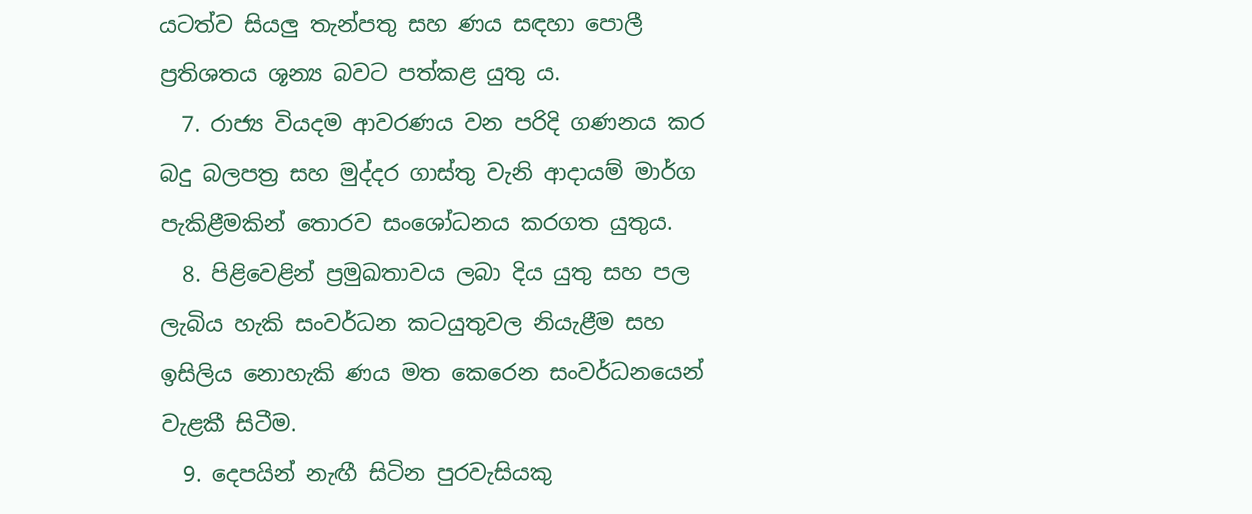යටත්ව සියලු තැන්පතු සහ ණය සඳහා පොලී ප්‍රතිශතය ශූන්‍ය බවට පත්කළ යුතු ය.
  7. රාජ්‍ය වියදම ආවරණය වන පරිදි ගණනය කර බදු බලපත්‍ර සහ මුද්දර ගාස්තු වැනි ආදායම් මාර්ග පැකිළීමකින් තොරව සංශෝධනය කරගත යුතුය.
  8. පිළිවෙළින් ප්‍රමුඛතාවය ලබා දිය යුතු සහ පල ලැබිය හැකි සංවර්ධන කටයුතුවල නියැළීම සහ ඉසිලිය නොහැකි ණය මත කෙරෙන සංවර්ධනයෙන් වැළකී සිටීම.
  9. දෙපයින් නැඟී සිටින පුරවැසියකු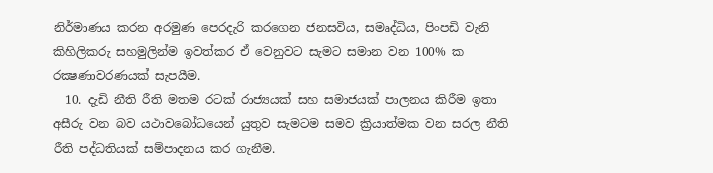නිර්මාණය කරන අරමුණ පෙරදැරි කරගෙන ජනසවිය, සමෘද්ධිය, පිංපඩි වැනි කිහිලිකරු සහමුලින්ම ඉවත්කර ඒ වෙනුවට සැමට සමාන වන 100% ක රක්‍ෂණාවරණයක් සැපයීම.
  10. දැඩි නීති රීති මතම රටක් රාජ්‍යයක් සහ සමාජයක් පාලනය කිරීම ඉතා අසීරු වන බව යථාවබෝධයෙන් යුතුව සැමටම සමව ක්‍රියාත්මක වන සරල නීති රීති පද්ධතියක් සම්පාදනය කර ගැනීම.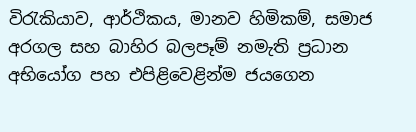විරැකියාව, ආර්ථිකය, මානව හිමිකම්, සමාජ අරගල සහ බාහිර බලපෑම් නමැති ප්‍රධාන අභියෝග පහ එපිළිවෙළින්ම ජයගෙන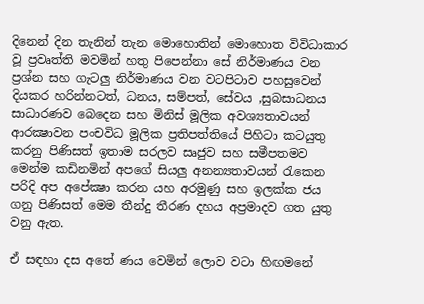දිනෙන් දින තැනින් තැන මොහොතින් මොහොත විවිධාකාර වූ ප්‍රවෘත්ති මවමින් හතු පිපෙන්නා සේ නිර්මාණය වන ප්‍රශ්න සහ ගැටලු නිර්මාණය වන වටපිටාව පහසුවෙන් දියකර හරින්නටත්, ධනය, සම්පත්, සේවය ,සුබසාධනය සාධාරණව බෙදෙන සහ මිනිස් මූලික අවශ්‍යතාවයන් ආරක්‍ෂාවන පංචවිධ මූලික ප්‍රතිපත්තියේ පිහිටා කටයුතු කරනු පිණිසත් ඉතාම සරලව සෘජුව සහ සමීපතමව මෙන්ම කඩිනමින් අපගේ සියලු අනන්‍යතාවයන් රැකෙන පරිදි අප අපේක්‍ෂා කරන යහ අරමුණු සහ ඉලක්ක ජය ගනු පිණිසත් මෙම තීන්දු තීරණ දහය අප්‍රමාදව ගත යුතු වනු ඇත.

ඒ සඳහා දස අතේ ණය වෙමින් ලොව වටා හිඟමනේ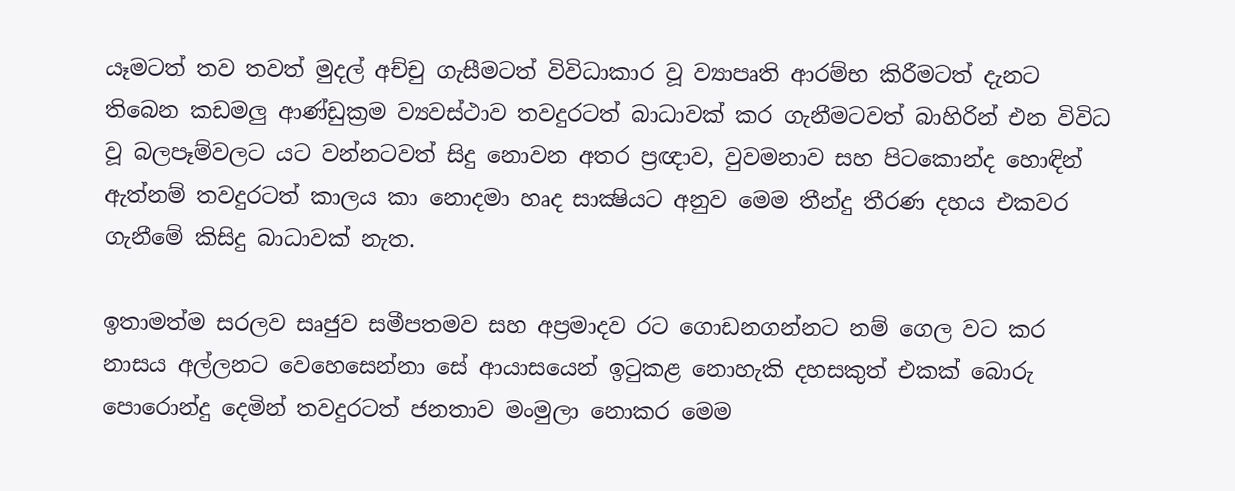යෑමටත් තව තවත් මුදල් අච්චු ගැසීමටත් විවිධාකාර වූ ව්‍යාපෘති ආරම්භ කිරීමටත් දැනට තිබෙන කඩමලු ආණ්ඩුක්‍රම ව්‍යවස්ථාව තවදුරටත් බාධාවක් කර ගැනීමටවත් බාහිරින් එන විවිධ වූ බලපෑම්වලට යට වන්නටවත් සිදු නොවන අතර ප්‍රඥාව, වුවමනාව සහ පිටකොන්ද හොඳින් ඇත්නම් තවදුරටත් කාලය කා නොදමා හෘද සාක්‍ෂියට අනුව මෙම තීන්දු තීරණ දහය එකවර ගැනීමේ කිසිදු බාධාවක් නැත.

ඉතාමත්ම සරලව සෘජුව සමීපතමව සහ අප්‍රමාදව රට ගොඩනගන්නට නම් ගෙල වට කර නාසය අල්ලනට වෙහෙසෙන්නා සේ ආයාසයෙන් ඉටුකළ නොහැකි දහසකුත් එකක් බොරු පොරොන්දු දෙමින් තවදුරටත් ජනතාව මංමුලා නොකර මෙම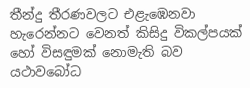තීන්දු තීරණවලට එළැඹෙනවා හැරෙන්නට වෙනත් කිසිදු විකල්පයක් හෝ විසඳුමක් නොමැති බව යථාවබෝධ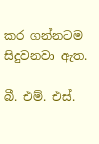කර ගන්නටම සිදුවනවා ඇත.

බී. එම්. එස්.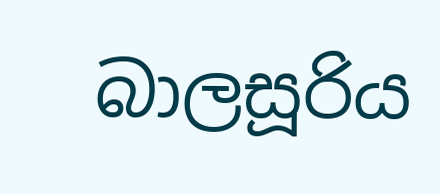බාලසූරිය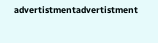advertistmentadvertistment